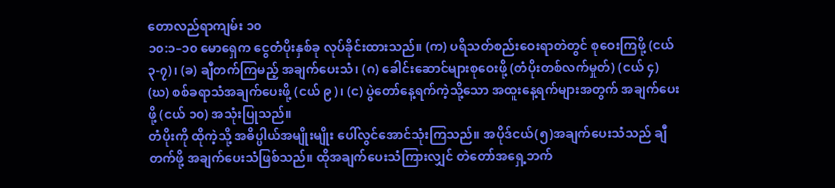တောလည်ရာကျမ်း ၁၀
၁၀:၁–၁၀ မောရှေက ငွေတံပိုးနှစ်ခု လုပ်ခိုင်းထားသည်။ (က) ပရိသတ်စည်းဝေးရာတဲတွင် စုဝေးကြဖို့ (ငယ် ၃-၇)၊ (ခ) ချီတက်ကြမည့် အချက်ပေးသံ၊ (ဂ) ခေါင်းဆောင်များစုဝေးဖို့ (တံပိုးတစ်လက်မှုတ်) (ငယ် ၄) (ဃ) စစ်ခရာသံအချက်ပေးဖို့ (ငယ် ၉)၊ (င) ပွဲတော်နေ့ရက်ကဲ့သို့သော အထူးနေ့ရက်များအတွက် အချက်ပေးဖို့ (ငယ် ၁၀) အသုံးပြုသည်။
တံပိုးကို ထိုကဲ့သို့ အဓိပ္ပါယ်အမျိုးမျိုး ပေါ်လွင်အောင်သုံးကြသည်။ အပိုဒ်ငယ်(၅)အချက်ပေးသံသည် ချီတက်ဖို့ အချက်ပေးသံဖြစ်သည်။ ထိုအချက်ပေးသံကြားလျှင် တဲတော်အရှေ့ဘက်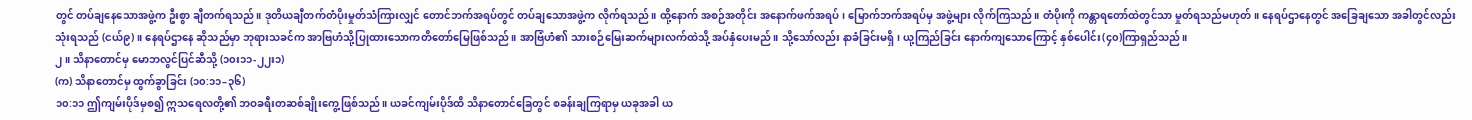တွင် တပ်ချနေသောအဖွဲ့က ဦးစွာ ချီတက်ရသည်။ ဒုတိယချီတက်တံပိုးမှုတ်သံကြားလျှင် တောင်ဘက်အရပ်တွင် တပ်ချသောအဖွဲ့က လိုက်ရသည်။ ထို့နောက် အစဉ်အတိုင်း အနောက်ဖက်အရပ်၊ မြောက်ဘက်အရပ်မှ အဖွဲ့များ လိုက်ကြသည်။ တံပိုးကို ကန္တာရတော်ထဲတွင်သာ မှုတ်ရသည်မဟုတ်။ နေရပ်ဌာနေတွင် အခြေချသော အခါတွင်လည်း သုံးရသည် (ငယ်၉)။ နေရပ်ဌာနေ ဆိုသည်မှာ ဘုရားသခင်က အာဗြဟံသို့ပြုထားသောကတိတော်မြေဖြစ်သည်။ အာဗြံဟံ၏ သားစဉ်မြေးဆက်များလက်ထဲသို့ အပ်နှံပေးမည်။ သို့သော်လည်း နာခံခြင်းမရှိ၊ ယု့ကြည်ခြင်း နောက်ကျသောကြောင့် နှစ်ပေါင်း(၄၀)ကြာရှည်သည်။
၂။ သိနာတောင်မှ မောဘလွင်ပြင်ဆီသို့ (၁၀း၁၁-၂၂း၁)
(က) သိနာတောင်မှ ထွက်ခွာခြင်း (၁၀:၁၁–၃၆)
၁၀:၁၁ ဤကျမ်းပိုဒ်မှစ၍ ဣသရေလတို့၏ ဘဝခရီးတဆစ်ချိုးကွေ့ဖြစ်သည်။ ယခင်ကျမ်းပိုဒ်ထိ သိနာတောင်ခြေတွင် စခန်းချကြရာမှ ယခုအခါ ယ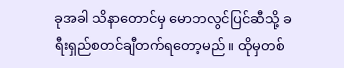ခုအခါ သိနာတောင်မှ မောဘလွင်ပြင်ဆီသို့ ခရီးရှည်စတင်ချီတက်ရတော့မည်။ ထိုမှတစ်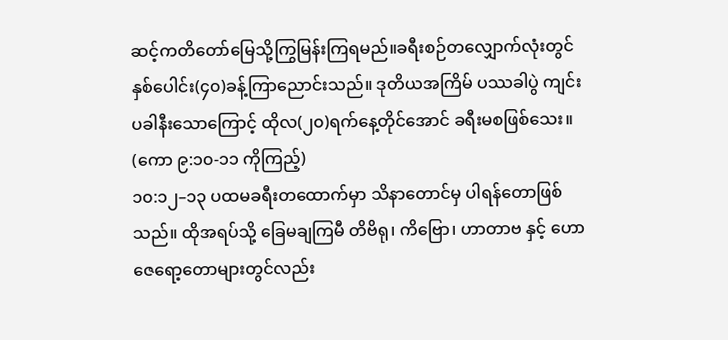ဆင့်ကတိတော်မြေသို့ကြွမြန်းကြရမည်။ခရီးစဉ်တလျှောက်လုံးတွင် နှစ်ပေါင်း(၄၀)ခန့်ကြာညောင်းသည်။ ဒုတိယအကြိမ် ပဿခါပွဲ ကျင်းပခါနီးသောကြောင့် ထိုလ(၂၀)ရက်နေ့တိုင်အောင် ခရီးမစဖြစ်သေး။ (ကော ၉:၁၀-၁၁ ကိုကြည့်)
၁၀:၁၂–၁၃ ပထမခရီးတထောက်မှာ သိနာတောင်မှ ပါရန်တောဖြစ်သည်။ ထိုအရပ်သို့ ခြေမချကြမီ တိဗိရု၊ ကိဗြော၊ ဟာတာဗ နှင့် ဟောဇေရော့တောများတွင်လည်း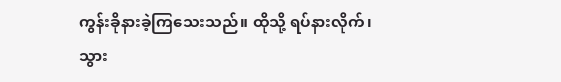ကွန်းခိုနားခဲ့ကြသေးသည်။ ထိုသို့ ရပ်နားလိုက်၊ သွား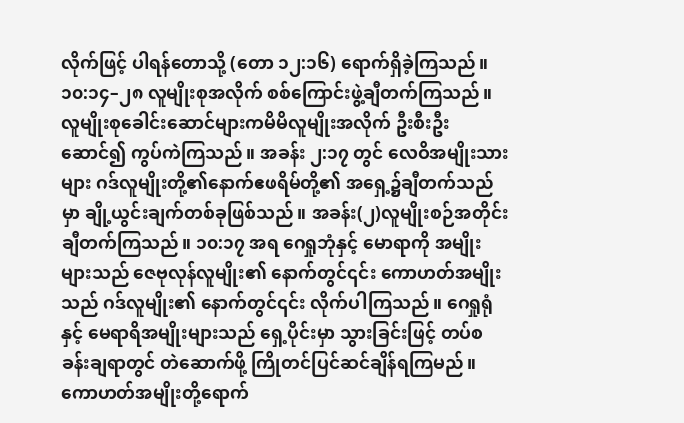လိုက်ဖြင့် ပါရန်တောသို့ (တော ၁၂:၁၆) ရောက်ရှိခဲ့ကြသည်။
၁၀:၁၄–၂၈ လူမျိုးစုအလိုက် စစ်ကြောင်းဖွဲ့ချီတက်ကြသည်။ လူမျိုးစုခေါင်းဆောင်များကမိမိလူမျိုးအလိုက် ဦးစီးဦးဆောင်၍ ကွပ်ကဲကြသည်။ အခန်း ၂:၁၇ တွင် လေဝိအမျိုးသားများ ဂဒ်လူမျိုးတို့၏နောက်ဧဖရိမ်တို့၏ အရှေ့၌ချီတက်သည်မှာ ချို့ယွင်းချက်တစ်ခုဖြစ်သည်။ အခန်း(၂)လူမျိုးစဉ်အတိုင်း ချီတက်ကြသည်။ ၁၀:၁၇ အရ ဂေရှုဘုံနှင့် မောရာကို အမျိုးများသည် ဇေဗုလုန်လူမျိုး၏ နောက်တွင်၎င်း ကောဟတ်အမျိုးသည် ဂဒ်လူမျိုး၏ နောက်တွင်၎င်း လိုက်ပါကြသည်။ ဂေရှုရုံနှင့် မေရာရိအမျိုးများသည် ရှေ့ပိုင်းမှာ သွားခြင်းဖြင့် တပ်စခန်းချရာတွင် တဲဆောက်ဖို့ ကြိုတင်ပြင်ဆင်ချိန်ရကြမည်။ ကောဟတ်အမျိုးတို့ရောက်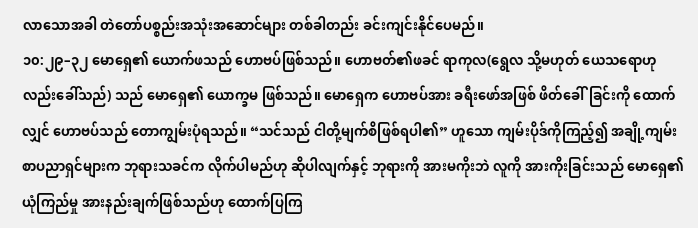လာသောအခါ တဲတော်ပစ္စည်းအသုံးအဆောင်များ တစ်ခါတည်း ခင်းကျင်းနိုင်ပေမည်။
၁၀:၂၉–၃၂ မောရှေ၏ ယောက်ဖသည် ဟောဗပ်ဖြစ်သည်။ ဟောဗတ်၏ဖခင် ရာကုလ(ရွေလ သို့မဟုတ် ယေသရောဟုလည်းခေါ်သည်) သည် မောရှေ၏ ယောက္ခမ ဖြစ်သည်။ မောရှေက ဟောဗပ်အား ခရီးဖော်အဖြစ် ဖိတ်ခေါ်ခြင်းကို ထောက်လျှင် ဟောဗပ်သည် တောကျွမ်းပုံရသည်။ “သင်သည် ငါတို့မျက်စိဖြစ်ရပါ၏” ဟူသော ကျမ်းပိုဒ်ကိုကြည့်၍ အချို့ကျမ်းစာပညာရှင်များက ဘုရားသခင်က လိုက်ပါမည်ဟု ဆိုပါလျက်နှင့် ဘုရားကို အားမကိုးဘဲ လူကို အားကိုးခြင်းသည် မောရှေ၏ ယုံကြည်မှု အားနည်းချက်ဖြစ်သည်ဟု ထောက်ပြကြ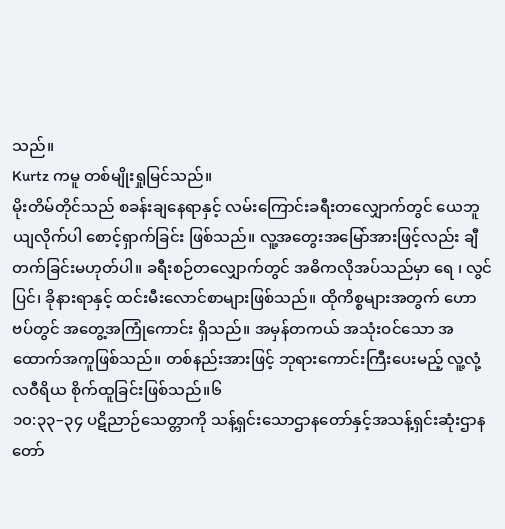သည်။
Kurtz ကမူ တစ်မျိုးရှုမြင်သည်။
မိုးတိမ်တိုင်သည် စခန်းချနေရာနှင့် လမ်းကြောင်းခရီးတလျှောက်တွင် ယေဘူယျလိုက်ပါ စောင့်ရှာက်ခြင်း ဖြစ်သည်။ လူ့အတွေးအမြော်အားဖြင့်လည်း ချီတက်ခြင်းမဟုတ်ပါ။ ခရီးစဉ်တလျှောက်တွင် အဓိကလိုအပ်သည်မှာ ရေ ၊ လွင်ပြင်၊ ခိုနားရာနှင့် ထင်းမီးလောင်စာများဖြစ်သည်။ ထိုကိစ္စများအတွက် ဟောဗပ်တွင် အတွေ့အကြုံကောင်း ရှိသည်။ အမှန်တကယ် အသုံးဝင်သော အထောက်အကူဖြစ်သည်။ တစ်နည်းအားဖြင့် ဘုရားကောင်းကြီးပေးမည့် လူ့လုံ့လဝီရိယ စိုက်ထူခြင်းဖြစ်သည်။၆
၁၀:၃၃–၃၄ ပဋိညာဉ်သေတ္တာကို သန့်ရှင်းသောဌာနတော်နှင့်အသန့်ရှင်းဆုံးဌာနတော်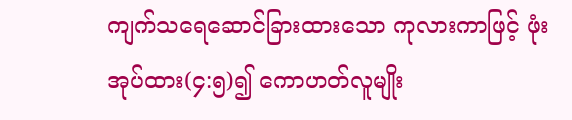ကျက်သရေဆောင်ခြားထားသော ကုလားကာဖြင့် ဖုံးအုပ်ထား(၄:၅)၍ ကောဟတ်လူမျိုး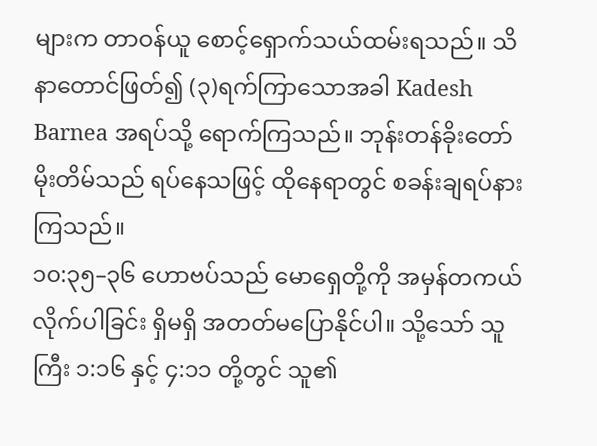များက တာဝန်ယူ စောင့်ရှောက်သယ်ထမ်းရသည်။ သိနာတောင်ဖြတ်၍ (၃)ရက်ကြာသောအခါ Kadesh Barnea အရပ်သို့ ရောက်ကြသည်။ ဘုန်းတန်ခိုးတော် မိုးတိမ်သည် ရပ်နေသဖြင့် ထိုနေရာတွင် စခန်းချရပ်နားကြသည်။
၁၀:၃၅–၃၆ ဟောဗပ်သည် မောရှေတို့ကို အမှန်တကယ်လိုက်ပါခြင်း ရှိမရှိ အတတ်မပြောနိုင်ပါ။ သို့သော် သူကြီး ၁:၁၆ နှင့် ၄:၁၁ တို့တွင် သူ၏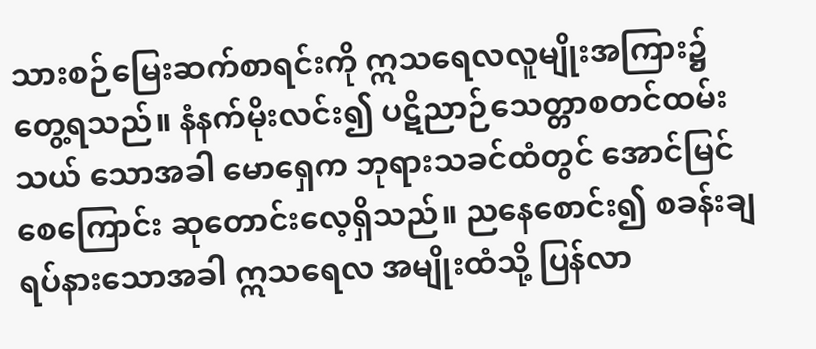သားစဉ်မြေးဆက်စာရင်းကို ဣသရေလလူမျိုးအကြား၌ တွေ့ရသည်။ နံနက်မိုးလင်း၍ ပဋိညာဉ်သေတ္တာစတင်ထမ်းသယ် သောအခါ မောရှေက ဘုရားသခင်ထံတွင် အောင်မြင်စေကြောင်း ဆုတောင်းလေ့ရှိသည်။ ညနေစောင်း၍ စခန်းချရပ်နားသောအခါ ဣသရေလ အမျိုးထံသို့ ပြန်လာ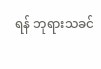ရန် ဘုရားသခင်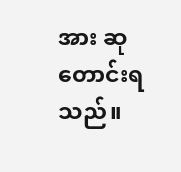အား ဆုတောင်းရသည်။